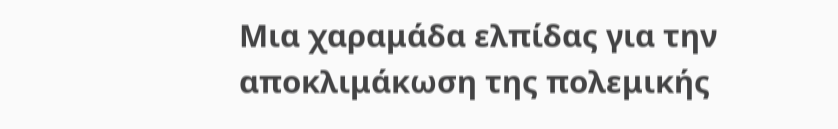Μια χαραμάδα ελπίδας για την αποκλιμάκωση της πολεμικής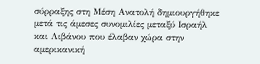σύρραξης στη Μέση Ανατολή δημιουργήθηκε μετά τις άμεσες συνομιλίες μεταξύ Ισραήλ και Λιβάνου που έλαβαν χώρα στην αμερικανική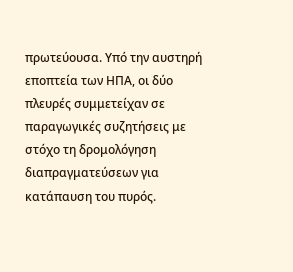πρωτεύουσα. Υπό την αυστηρή εποπτεία των ΗΠΑ, οι δύο πλευρές συμμετείχαν σε παραγωγικές συζητήσεις με στόχο τη δρομολόγηση διαπραγματεύσεων για κατάπαυση του πυρός.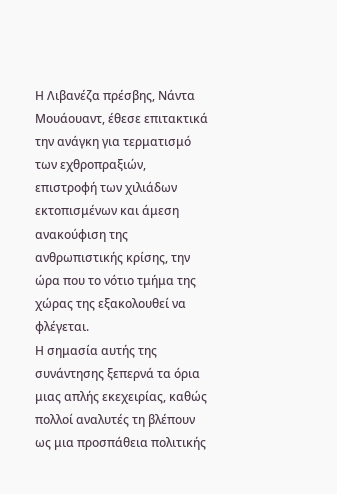Η Λιβανέζα πρέσβης, Νάντα Μουάουαντ, έθεσε επιτακτικά την ανάγκη για τερματισμό των εχθροπραξιών, επιστροφή των χιλιάδων εκτοπισμένων και άμεση ανακούφιση της ανθρωπιστικής κρίσης, την ώρα που το νότιο τμήμα της χώρας της εξακολουθεί να φλέγεται.
Η σημασία αυτής της συνάντησης ξεπερνά τα όρια μιας απλής εκεχειρίας, καθώς πολλοί αναλυτές τη βλέπουν ως μια προσπάθεια πολιτικής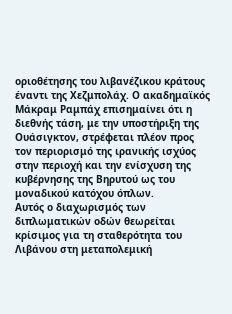οριοθέτησης του λιβανέζικου κράτους έναντι της Χεζμπολάχ. Ο ακαδημαϊκός Μάκραμ Ραμπάχ επισημαίνει ότι η διεθνής τάση, με την υποστήριξη της Ουάσιγκτον, στρέφεται πλέον προς τον περιορισμό της ιρανικής ισχύος στην περιοχή και την ενίσχυση της κυβέρνησης της Βηρυτού ως του μοναδικού κατόχου όπλων.
Αυτός ο διαχωρισμός των διπλωματικών οδών θεωρείται κρίσιμος για τη σταθερότητα του Λιβάνου στη μεταπολεμική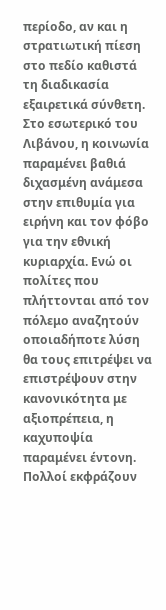περίοδο, αν και η στρατιωτική πίεση στο πεδίο καθιστά τη διαδικασία εξαιρετικά σύνθετη.
Στο εσωτερικό του Λιβάνου, η κοινωνία παραμένει βαθιά διχασμένη ανάμεσα στην επιθυμία για ειρήνη και τον φόβο για την εθνική κυριαρχία. Ενώ οι πολίτες που πλήττονται από τον πόλεμο αναζητούν οποιαδήποτε λύση θα τους επιτρέψει να επιστρέψουν στην κανονικότητα με αξιοπρέπεια, η καχυποψία παραμένει έντονη.
Πολλοί εκφράζουν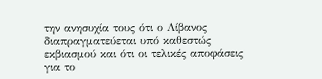την ανησυχία τους ότι ο Λίβανος διαπραγματεύεται υπό καθεστώς εκβιασμού και ότι οι τελικές αποφάσεις για το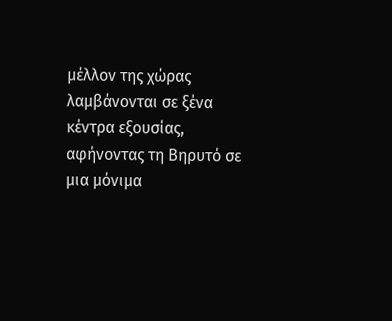μέλλον της χώρας λαμβάνονται σε ξένα κέντρα εξουσίας, αφήνοντας τη Βηρυτό σε μια μόνιμα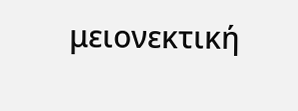μειονεκτική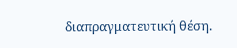διαπραγματευτική θέση.